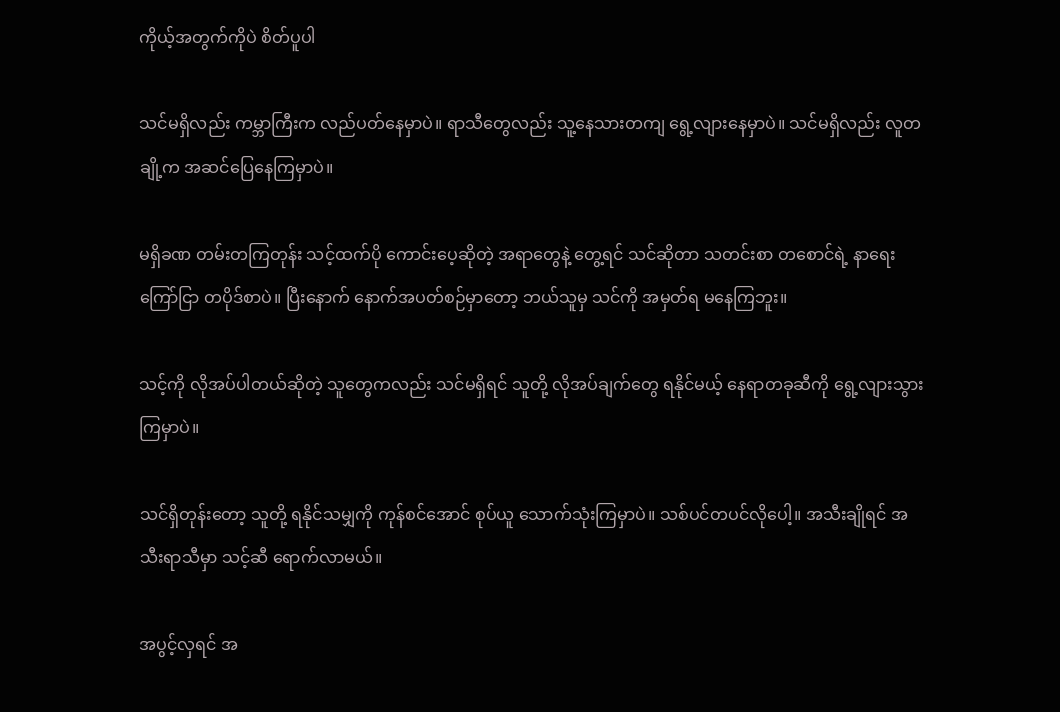ကိုယ့်အတွက်ကိုပဲ စိတ်ပူပါ

သင်မရှိလည်း ကမ္ဘာကြီးက လည်ပတ်နေမှာပဲ။ ရာသီတွေလည်း သူ့နေသားတကျ ရွေ့လျားနေမှာပဲ။ သင်မရှိလည်း လူတချို့က အဆင်ပြေနေကြမှာပဲ။

မရှိခဏ တမ်းတကြတုန်း သင့်ထက်ပို ကောင်းပေ့ဆိုတဲ့ အရာတွေနဲ့ တွေ့ရင် သင်ဆိုတာ သတင်းစာ တစောင်ရဲ့ နာရေးကြော်ငြာ တပိုဒ်စာပဲ။ ပြီးနောက် နောက်အပတ်စဉ်မှာတော့ ဘယ်သူမှ သင်ကို အမှတ်ရ မနေကြဘူး။

သင့်ကို လိုအပ်ပါတယ်ဆိုတဲ့ သူတွေကလည်း သင်မရှိရင် သူတို့ လိုအပ်ချက်တွေ ရနိုင်မယ့် နေရာတခုဆီကို ရွေ့လျားသွားကြမှာပဲ။

သင်ရှိတုန်းတော့ သူတို့ ရနိုင်သမျှကို ကုန်စင်အောင် စုပ်ယူ သောက်သုံးကြမှာပဲ။ သစ်ပင်တပင်လိုပေါ့။ အသီးချိုရင် အသီးရာသီမှာ သင့်ဆီ ရောက်လာမယ်။

အပွင့်လှရင် အ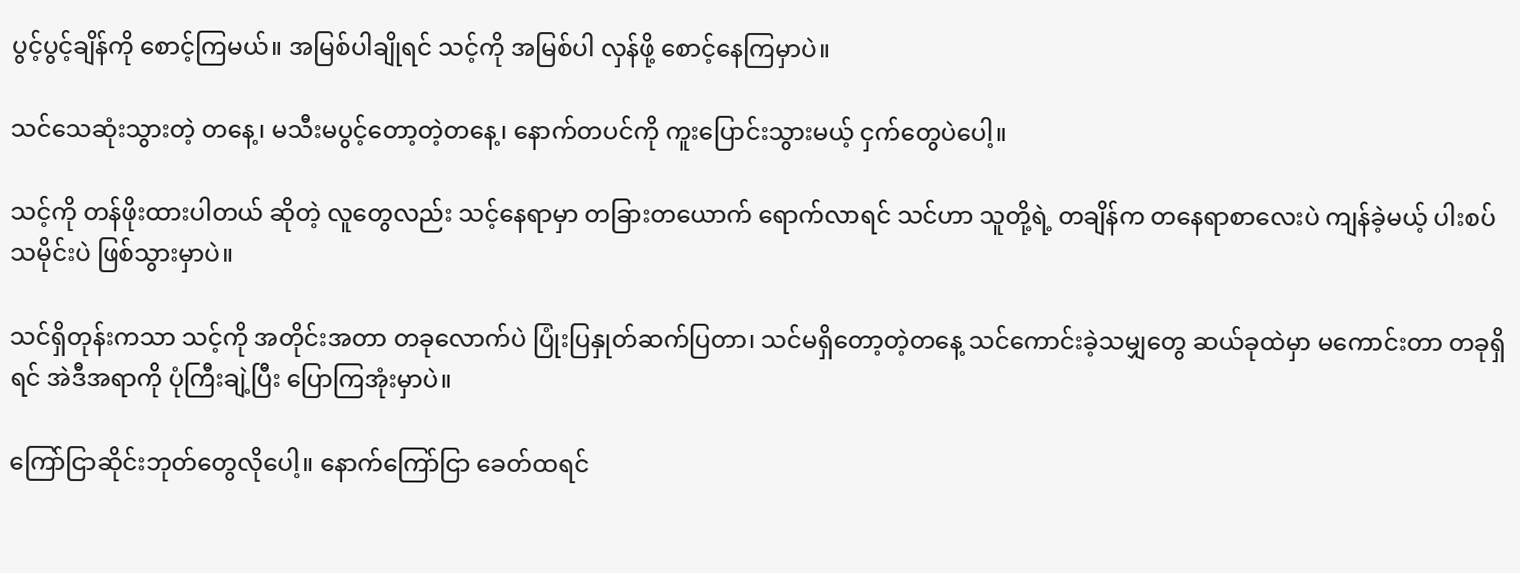ပွင့်ပွင့်ချိန်ကို စောင့်ကြမယ်။ အမြစ်ပါချိုရင် သင့်ကို အမြစ်ပါ လှန်ဖို့ စောင့်နေကြမှာပဲ။

သင်သေဆုံးသွားတဲ့ တနေ့၊ မသီးမပွင့်တော့တဲ့တနေ့၊ နောက်တပင်ကို ကူးပြောင်းသွားမယ့် ငှက်တွေပဲပေါ့။

သင့်ကို တန်ဖိုးထားပါတယ် ဆိုတဲ့ လူတွေလည်း သင့်နေရာမှာ တခြားတယောက် ရောက်လာရင် သင်ဟာ သူတို့ရဲ့ တချိန်က တနေရာစာလေးပဲ ကျန်ခဲ့မယ့် ပါးစပ်သမိုင်းပဲ ဖြစ်သွားမှာပဲ။

သင်ရှိတုန်းကသာ သင့်ကို အတိုင်းအတာ တခုလောက်ပဲ ပြုံးပြနှုတ်ဆက်ပြတာ၊ သင်မရှိတော့တဲ့တနေ့ သင်ကောင်းခဲ့သမျှတွေ ဆယ်ခုထဲမှာ မကောင်းတာ တခုရှိရင် အဲဒီအရာကို ပုံကြီးချဲ့ပြီး ပြောကြအုံးမှာပဲ။

ကြော်ငြာဆိုင်းဘုတ်တွေလိုပေါ့။ နောက်ကြော်ငြာ ခေတ်ထရင်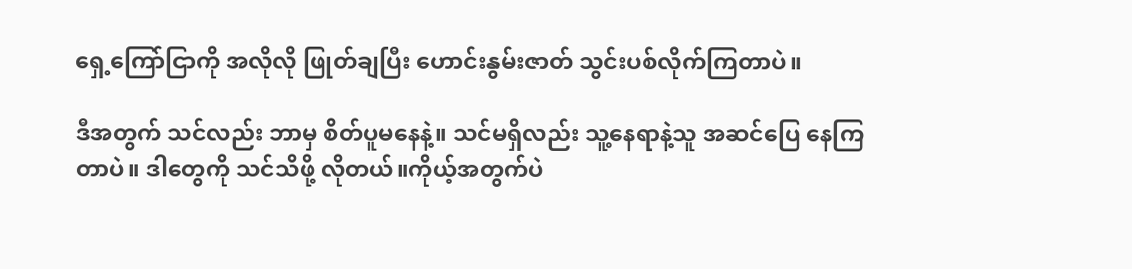ရှေ့ကြော်ငြာကို အလိုလို ဖြုတ်ချပြီး ဟောင်းနွမ်းဇာတ် သွင်းပစ်လိုက်ကြတာပဲ။

ဒီအတွက် သင်လည်း ဘာမှ စိတ်ပူမနေနဲ့။ သင်မရှိလည်း သူ့နေရာနဲ့သူ အဆင်ပြေ နေကြတာပဲ။ ဒါတွေကို သင်သိဖို့ လိုတယ်။ကိုယ့်အတွက်ပဲ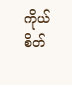ကိုယ်စိတ်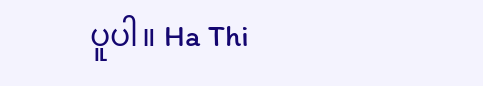ပူပါ။ Ha Thi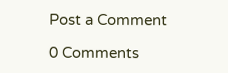Post a Comment

0 Comments